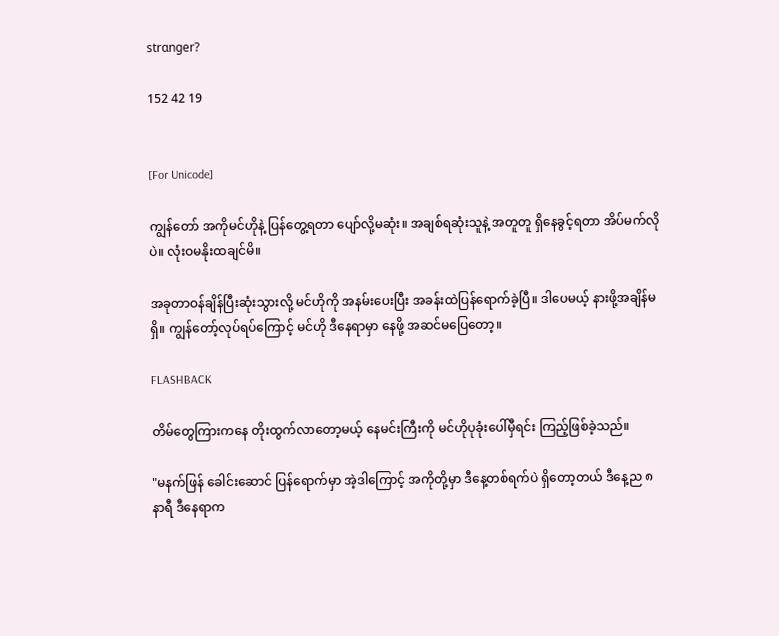strɑnger?

152 42 19


[For Unicode]

ကျွန်တော် အကိုမင်ဟိုနဲ့ ပြန်တွေ့ရတာ ပျော်လို့မဆုံး။ အချစ်ရဆုံးသူနဲ့ အတူတူ ရှိနေခွင့်ရတာ အိပ်မက်လိုပဲ။ လုံးဝမနိုးထချင်မိ။

အခုတာဝန်ချိန်ပြီးဆုံးသွားလို့ မင်ဟိုကို အနမ်းပေးပြီး အခန်းထဲပြန်ရောက်ခဲ့ပြီ။ ဒါပေမယ့် နားဖို့အချိန်မရှိ။ ကျွန်တော့်လုပ်ရပ်ကြောင့် မင်ဟို ဒီနေရာမှာ နေဖို့ အဆင်မပြေတော့။

FLASHBACK

တိမ်တွေကြားကနေ တိုးထွက်လာတော့မယ့် နေမင်းကြီးကို မင်ဟိုပုခုံးပေါ်မှီရင်း ကြည့်ဖြစ်ခဲ့သည်။

"မနက်ဖြန် ခေါင်းဆောင် ပြန်ရောက်မှာ အဲ့ဒါကြောင့် အကိုတို့မှာ ဒီနေ့တစ်ရက်ပဲ ရှိ‌တော့တယ် ဒီနေ့ည ၈ နာရီ ဒီနေရာက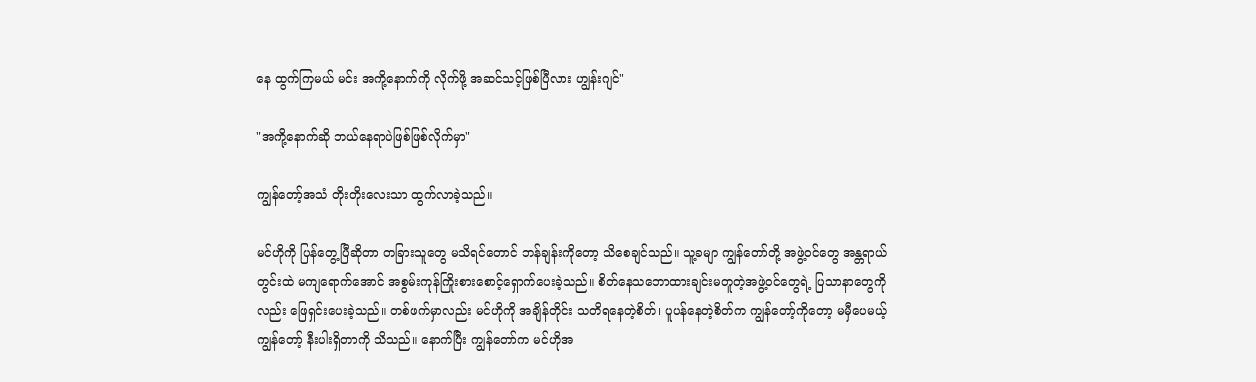နေ ထွက်ကြမယ် မင်း အကို့နောက်ကို လိုက်ဖို့ အဆင်သင့်ဖြစ်ပြီလား ဟျွန်းဂျင်"

"အကို့နောက်ဆို ဘယ်နေရာပဲဖြစ်ဖြစ်လိုက်မှာ"

ကျွန်တော့်အသံ တိုးတိုးလေးသာ ထွက်လာခဲ့သည်။

မင်ဟိုကို ပြန်တွေ့ပြီဆိုတာ တခြားသူတွေ မသိရင်တောင် ဘန်ချန်းကိုတော့ သိစေချင်သည်။ သူ့ခမျာ ကျွန်တော်တို့ အဖွဲ့ဝင်တွေ အန္တရာယ်တွင်းထဲ မကျရောက်အောင် အစွမ်းကုန်ကြိုးစားစောင့်ရှောက်ပေးခဲ့သည်။ စိတ်နေသဘောထားချင်းမတူတဲ့အဖွဲ့ဝင်တွေရဲ့ ပြသာနာတွေကိုလည်း ဖြေရှင်းပေးခဲ့သည်။ တစ်ဖက်မှာလည်း မင်ဟိုကို အချိန်တိုင်း သတိရနေတဲ့စိတ်၊ ပူပန်နေတဲ့စိတ်က ကျွန်တော့်ကို‌တော့ မမှီပေမယ့် ကျွန်တော့် နီးပါးရှိတာကို သိသည်။ နောက်ပြီး ကျွန်တော်က မင်ဟိုအ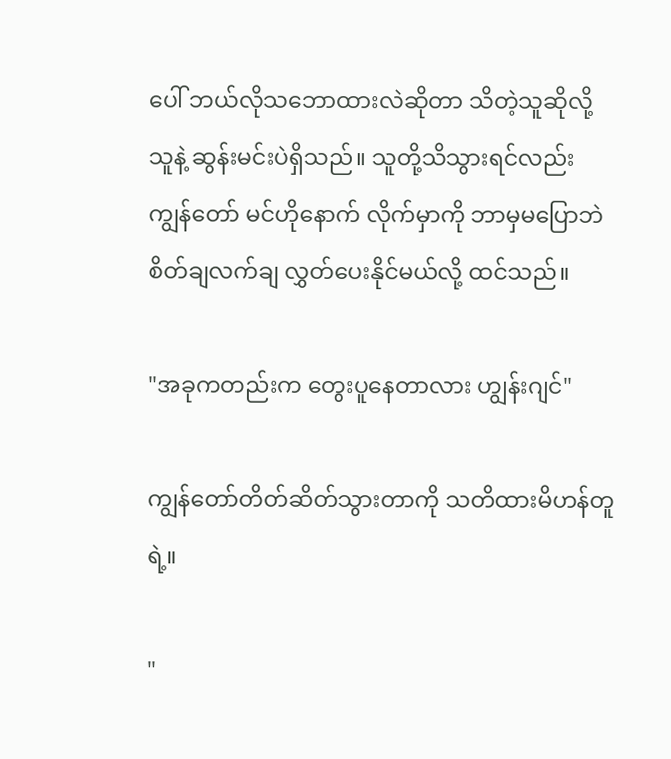ပေါ် ဘယ်လိုသဘောထားလဲဆိုတာ သိတဲ့သူဆိုလို့ သူနဲ့ ဆွန်းမင်းပဲရှိသည်။ သူတို့သိသွားရင်လည်း ကျွန်တော် မင်ဟိုနောက် လိုက်မှာကို ဘာမှမပြောဘဲ စိတ်ချလက်ချ လွှတ်ပေးနိုင်မယ်လို့ ထင်သည်။

"အခုကတည်းက တွေးပူနေတာလား ဟျွန်းဂျင်"

ကျွန်တော်တိတ်ဆိတ်သွားတာကို သတိထားမိဟန်တူရဲ့။

"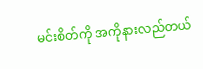မင်းစိတ်ကို အကိုနားလည်တယ်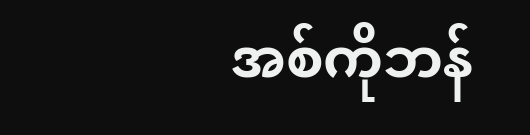အစ်ကိုဘန်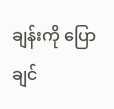ချန်းကို ပြောချင်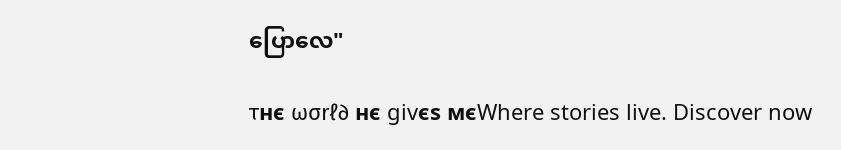ပြောလေ"

τнє ωσrℓ∂ нє givєs мєWhere stories live. Discover now